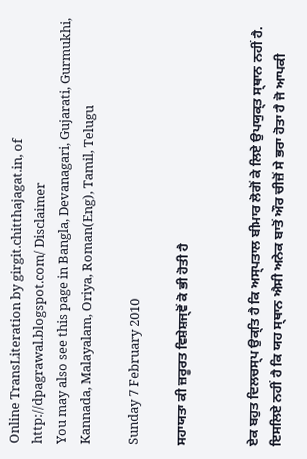Online TransLiteration by girgit.chitthajagat.in, of http://dpagrawal.blogspot.com/ Disclaimer
You may also see this page in Bangla, Devanagari, Gujarati, Gurmukhi, Kannada, Malayalam, Oriya, Roman(Eng), Tamil, Telugu

Sunday 7 February 2010

ਸਹਾਯਤਾ ਕੀ ਜ਼ਰੂਰਤ ਵਿਸ਼ੇਸ਼ਜ੍ਞੋਂ ਕੋ ਭੀ ਹੋਤੀ ਹੈ


ਏਕ ਬਹੁਤ ਦਿਲਚਸ੍ਪ ਉਕ੍ਤਿ ਹੈ ਕਿ ਅਸ੍ਪਤਾਲ ਬੀਮਾਰ ਲੋਗੋਂ ਕੇ ਲਿਏ ਉਪਯੁਕ੍ਤ ਸ੍ਥਾਨ ਨਹੀਂ ਹੈ. ਇਸਲਿਏ ਨਹੀਂ ਹੈ ਕਿ ਯਹ ਸ੍ਥਾਨ ਐਸੀ ਅਨੇਕ ਬਾਤੋਂ ਔਰ ਚੀਜ਼ੋਂ ਸੇ ਭਰਾ ਹੋਤਾ ਹੈ ਜੋ ਆਪਕੀ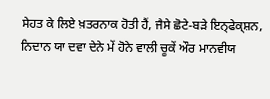ਸੇਹਤ ਕੇ ਲਿਏ ਖ਼ਤਰਨਾਕ ਹੋਤੀ ਹੈਂ, ਜੈਸੇ ਛੋਟੇ-ਬਡ਼ੇ ਇਨ੍ਫੇਕ੍ਸ਼ਨ, ਨਿਦਾਨ ਯਾ ਦਵਾ ਦੇਨੇ ਮੇਂ ਹੋਨੇ ਵਾਲੀ ਚੂਕੇਂ ਔਰ ਮਾਨਵੀਯ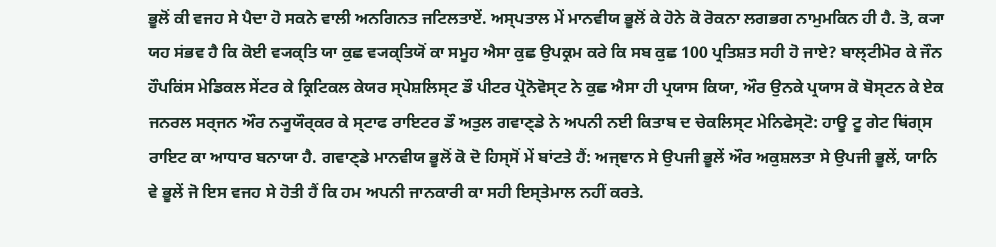ਭੂਲੋਂ ਕੀ ਵਜਹ ਸੇ ਪੈਦਾ ਹੋ ਸਕਨੇ ਵਾਲੀ ਅਨਗਿਨਤ ਜਟਿਲਤਾਏਂ. ਅਸ੍ਪਤਾਲ ਮੇਂ ਮਾਨਵੀਯ ਭੂਲੋਂ ਕੇ ਹੋਨੇ ਕੋ ਰੋਕਨਾ ਲਗਭਗ ਨਾਮੁਮਕਿਨ ਹੀ ਹੈ. ਤੋ, ਕ੍ਯਾ ਯਹ ਸਂਭਵ ਹੈ ਕਿ ਕੋਈ ਵ੍ਯਕ੍ਤਿ ਯਾ ਕੁਛ ਵ੍ਯਕ੍ਤਿਯੋਂ ਕਾ ਸਮੂਹ ਐਸਾ ਕੁਛ ਉਪਕ੍ਰਮ ਕਰੇ ਕਿ ਸਬ ਕੁਛ 100 ਪ੍ਰਤਿਸ਼ਤ ਸਹੀ ਹੋ ਜਾਏ? ਬਾਲ੍ਟੀਮੋਰ ਕੇ ਜੌਨ ਹੌਪਕਿਂਸ ਮੇਡਿਕਲ ਸੇਂਟਰ ਕੇ ਕ੍ਰਿਟਿਕਲ ਕੇਯਰ ਸ੍ਪੇਸ਼ਲਿਸ੍ਟ ਡੌ ਪੀਟਰ ਪ੍ਰੋਨੋਵੋਸ੍ਟ ਨੇ ਕੁਛ ਐਸਾ ਹੀ ਪ੍ਰਯਾਸ ਕਿਯਾ, ਔਰ ਉਨਕੇ ਪ੍ਰਯਾਸ ਕੋ ਬੋਸ੍ਟਨ ਕੇ ਏਕ ਜਨਰਲ ਸਰ੍ਜਨ ਔਰ ਨ੍ਯੂਯੌਰ੍ਕਰ ਕੇ ਸ੍ਟਾਫ ਰਾਇਟਰ ਡੌ ਅਤੁਲ ਗਵਾਣ੍ਡੇ ਨੇ ਅਪਨੀ ਨਈ ਕਿਤਾਬ ਦ ਚੇਕਲਿਸ੍ਟ ਮੇਨਿਫੇਸ੍ਟੋ: ਹਾਊ ਟੂ ਗੇਟ ਥਿਂਗ੍ਸ ਰਾਇਟ ਕਾ ਆਧਾਰ ਬਨਾਯਾ ਹੈ. ਗਵਾਣ੍ਡੇ ਮਾਨਵੀਯ ਭੂਲੋਂ ਕੋ ਦੋ ਹਿਸ੍ਸੋਂ ਮੇਂ ਬਾਂਟਤੇ ਹੈਂ: ਅਜ੍ਞਾਨ ਸੇ ਉਪਜੀ ਭੂਲੇਂ ਔਰ ਅਕੁਸ਼ਲਤਾ ਸੇ ਉਪਜੀ ਭੂਲੇਂ, ਯਾਨਿ ਵੇ ਭੂਲੇਂ ਜੋ ਇਸ ਵਜਹ ਸੇ ਹੋਤੀ ਹੈਂ ਕਿ ਹਮ ਅਪਨੀ ਜਾਨਕਾਰੀ ਕਾ ਸਹੀ ਇਸ੍ਤੇਮਾਲ ਨਹੀਂ ਕਰਤੇ.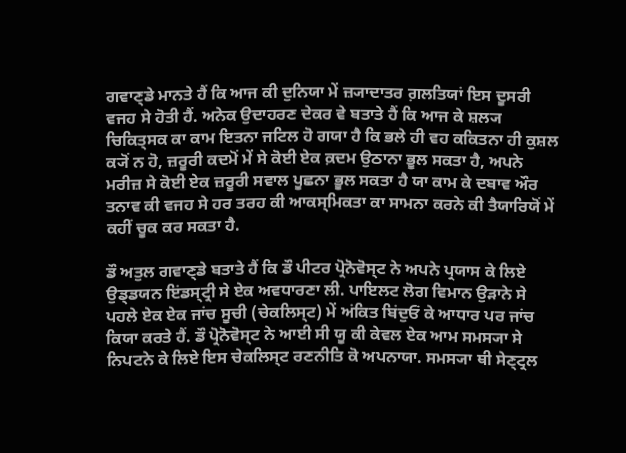ਗਵਾਣ੍ਡੇ ਮਾਨਤੇ ਹੈਂ ਕਿ ਆਜ ਕੀ ਦੁਨਿਯਾ ਮੇਂ ਜ਼੍ਯਾਦਾਤਰ ਗ਼ਲਤਿਯਾਂ ਇਸ ਦੂਸਰੀ ਵਜਹ ਸੇ ਹੋਤੀ ਹੈਂ. ਅਨੇਕ ਉਦਾਹਰਣ ਦੇਕਰ ਵੇ ਬਤਾਤੇ ਹੈਂ ਕਿ ਆਜ ਕੇ ਸ਼ਲ੍ਯ ਚਿਕਿਤ੍ਸਕ ਕਾ ਕਾਮ ਇਤਨਾ ਜਟਿਲ ਹੋ ਗਯਾ ਹੈ ਕਿ ਭਲੇ ਹੀ ਵਹ ਕਕਿਤਨਾ ਹੀ ਕੁਸ਼ਲ ਕ੍ਯੋਂ ਨ ਹੋ, ਜ਼ਰੂਰੀ ਕਦਮੋਂ ਮੇਂ ਸੇ ਕੋਈ ਏਕ ਕ਼ਦਮ ਉਠਾਨਾ ਭੂਲ ਸਕਤਾ ਹੈ, ਅਪਨੇ ਮਰੀਜ਼ ਸੇ ਕੋਈ ਏਕ ਜ਼ਰੂਰੀ ਸਵਾਲ ਪੂਛਨਾ ਭੂਲ ਸਕਤਾ ਹੈ ਯਾ ਕਾਮ ਕੇ ਦਬਾਵ ਔਰ ਤਨਾਵ ਕੀ ਵਜਹ ਸੇ ਹਰ ਤਰਹ ਕੀ ਆਕਸ੍ਮਿਕਤਾ ਕਾ ਸਾਮਨਾ ਕਰਨੇ ਕੀ ਤੈਯਾਰਿਯੋਂ ਮੇਂ ਕਹੀਂ ਚੂਕ ਕਰ ਸਕਤਾ ਹੈ.

ਡੌ ਅਤੁਲ ਗਵਾਣ੍ਡੇ ਬਤਾਤੇ ਹੈਂ ਕਿ ਡੌ ਪੀਟਰ ਪ੍ਰੋਨੋਵੋਸ੍ਟ ਨੇ ਅਪਨੇ ਪ੍ਰਯਾਸ ਕੇ ਲਿਏ ਉਡ੍ਡਯਨ ਇਂਡਸ੍ਟ੍ਰੀ ਸੇ ਏਕ ਅਵਧਾਰਣਾ ਲੀ. ਪਾਇਲਟ ਲੋਗ ਵਿਮਾਨ ਉਡ਼ਾਨੇ ਸੇ ਪਹਲੇ ਏਕ ਏਕ ਜਾਂਚ ਸੂਚੀ (ਚੇਕਲਿਸ੍ਟ) ਮੇਂ ਅਂਕਿਤ ਬਿਂਦੁਓਂ ਕੇ ਆਧਾਰ ਪਰ ਜਾਂਚ ਕਿਯਾ ਕਰਤੇ ਹੈਂ. ਡੌ ਪ੍ਰੋਨੋਵੋਸ੍ਟ ਨੇ ਆਈ ਸੀ ਯੂ ਕੀ ਕੇਵਲ ਏਕ ਆਮ ਸਮਸ੍ਯਾ ਸੇ ਨਿਪਟਨੇ ਕੇ ਲਿਏ ਇਸ ਚੇਕਲਿਸ੍ਟ ਰਣਨੀਤਿ ਕੋ ਅਪਨਾਯਾ. ਸਮਸ੍ਯਾ ਥੀ ਸੇਣ੍ਟ੍ਰਲ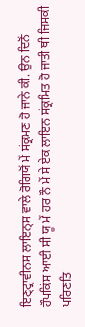ਇਣ੍ਟ੍ਰਾਵੀਨਸ ਲਾਇਨ੍ਸ ਵਾਲੇ ਰੋਗਿਯੋਂ ਮੇਂ ਸਂਕ੍ਰਮਣ ਹੋ ਜਾਨੇ ਕੀ. ਉਨ ਦਿਨੋਂ ਹੌਪਕਿਂਸ ਆਈ ਸੀ ਯੂ ਮੇਂ ਹਰ ਨੌ ਮੇਂ ਸੇ ਏਕ ਲਾਇਨ ਸਂਕ੍ਰਮਿਤ ਹੋ ਜਾਤੀ ਥੀ ਜਿਸਕੀ ਪਰਿਣਤਿ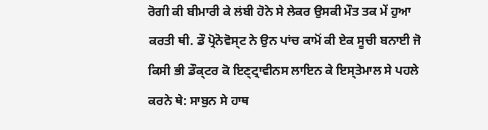ਰੋਗੀ ਕੀ ਬੀਮਾਰੀ ਕੇ ਲਂਬੀ ਹੋਨੇ ਸੇ ਲੇਕਰ ਉਸਕੀ ਮੌਤ ਤਕ ਮੇਂ ਹੁਆ ਕਰਤੀ ਥੀ. ਡੌ ਪ੍ਰੋਨੋਵੋਸ੍ਟ ਨੇ ਉਨ ਪਾਂਚ ਕਾਮੋਂ ਕੀ ਏਕ ਸੂਚੀ ਬਨਾਈ ਜੋ ਕਿਸੀ ਭੀ ਡੌਕ੍ਟਰ ਕੋ ਇਣ੍ਟ੍ਰਾਵੀਨਸ ਲਾਇਨ ਕੇ ਇਸ੍ਤੇਮਾਲ ਸੇ ਪਹਲੇ ਕਰਨੇ ਥੇ: ਸਾਬੁਨ ਸੇ ਹਾਥ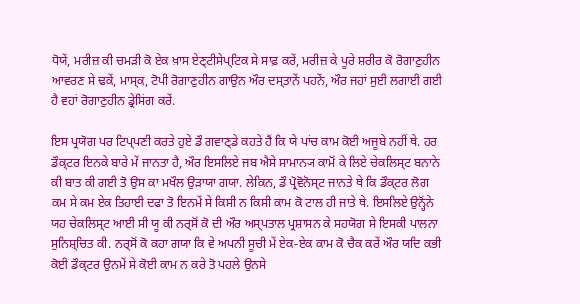ਧੋਯੇਂ, ਮਰੀਜ਼ ਕੀ ਚਮਡ਼ੀ ਕੋ ਏਕ ਖ਼ਾਸ ਏਣ੍ਟੀਸੇਪ੍ਟਿਕ ਸੇ ਸਾਫ਼ ਕਰੇਂ, ਮਰੀਜ਼ ਕੇ ਪੂਰੇ ਸ਼ਰੀਰ ਕੋ ਰੋਗਾਣੁਹੀਨ ਆਵਰਣ ਸੇ ਢਕੇਂ, ਮਾਸ੍ਕ, ਟੋਪੀ ਰੋਗਾਣੁਹੀਨ ਗਾਉਨ ਔਰ ਦਸ੍ਤਾਨੇਂ ਪਹਨੇਂ, ਔਰ ਜਹਾਂ ਸੁਈ ਲਗਾਈ ਗਈ ਹੈ ਵਹਾਂ ਰੋਗਾਣੁਹੀਨ ਡ੍ਰੇਸਿਂਗ ਕਰੇਂ.

ਇਸ ਪ੍ਰਯੋਗ ਪਰ ਟਿਪ੍ਪਣੀ ਕਰਤੇ ਹੁਏ ਡੌ ਗਵਾਣ੍ਡੇ ਕਹਤੇ ਹੈਂ ਕਿ ਯੇ ਪਾਂਚ ਕਾਮ ਕੋਈ ਅਜੂਬੇ ਨਹੀਂ ਥੇ. ਹਰ ਡੌਕ੍ਟਰ ਇਨਕੇ ਬਾਰੇ ਮੇਂ ਜਾਨਤਾ ਹੈ, ਔਰ ਇਸਲਿਏ ਜਬ ਐਸੇ ਸਾਮਾਨ੍ਯ ਕਾਮੋਂ ਕੇ ਲਿਏ ਚੇਕਲਿਸ੍ਟ ਬਨਾਨੇ ਕੀ ਬਾਤ ਕੀ ਗਈ ਤੋ ਉਸ ਕਾ ਮਖੌਲ ਉਡ਼ਾਯਾ ਗਯਾ. ਲੇਕਿਨ, ਡੌ ਪ੍ਰੋਵੋਨੋਸ੍ਟ ਜਾਨਤੇ ਥੇ ਕਿ ਡੌਕ੍ਟਰ ਲੋਗ ਕਮ ਸੇ ਕਮ ਏਕ ਤਿਹਾਈ ਦਫਾ ਤੋ ਇਨਮੇਂ ਸੇ ਕਿਸੀ ਨ ਕਿਸੀ ਕਾਮ ਕੋ ਟਾਲ ਹੀ ਜਾਤੇ ਥੇ. ਇਸਲਿਏ ਉਨ੍ਹੋਂਨੇ ਯਹ ਚੇਕਲਿਸ੍ਟ ਆਈ ਸੀ ਯੂ ਕੀ ਨਰ੍ਸੋਂ ਕੋ ਦੀ ਔਰ ਅਸ੍ਪਤਾਲ ਪ੍ਰਸ਼ਾਸਨ ਕੇ ਸਹਯੋਗ ਸੇ ਇਸਕੀ ਪਾਲਨਾ ਸੁਨਿਸ਼੍ਚਿਤ ਕੀ. ਨਰ੍ਸੋਂ ਕੋ ਕਹਾ ਗਯਾ ਕਿ ਵੇ ਅਪਨੀ ਸੂਚੀ ਮੇਂ ਏਕ-ਏਕ ਕਾਮ ਕੋ ਚੈਕ ਕਰੇਂ ਔਰ ਯਦਿ ਕਭੀ ਕੋਈ ਡੌਕ੍ਟਰ ਉਨਮੇਂ ਸੇ ਕੋਈ ਕਾਮ ਨ ਕਰੇ ਤੋ ਪਹਲੇ ਉਨਸੇ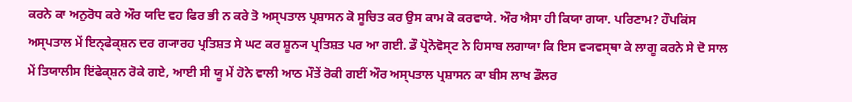ਕਰਨੇ ਕਾ ਅਨੁਰੋਧ ਕਰੇ ਔਰ ਯਦਿ ਵਹ ਫਿਰ ਭੀ ਨ ਕਰੇ ਤੋ ਅਸ੍ਪਤਾਲ ਪ੍ਰਸ਼ਾਸਨ ਕੋ ਸੂਚਿਤ ਕਰ ਉਸ ਕਾਮ ਕੋ ਕਰਵਾਯੇ. ਔਰ ਐਸਾ ਹੀ ਕਿਯਾ ਗਯਾ. ਪਰਿਣਾਮ? ਹੌਪਕਿਂਸ ਅਸ੍ਪਤਾਲ ਮੇਂ ਇਨ੍ਫੇਕ੍ਸ਼ਨ ਦਰ ਗ੍ਯਾਰਹ ਪ੍ਰਤਿਸ਼ਤ ਸੇ ਘਟ ਕਰ ਸ਼ੂਨ੍ਯ ਪ੍ਰਤਿਸ਼ਤ ਪਰ ਆ ਗਈ. ਡੌ ਪ੍ਰੋਨੋਵੋਸ੍ਟ ਨੇ ਹਿਸਾਬ ਲਗਾਯਾ ਕਿ ਇਸ ਵ੍ਯਵਸ੍ਥਾ ਕੇ ਲਾਗੂ ਕਰਨੇ ਸੇ ਦੋ ਸਾਲ ਮੇਂ ਤਿਯਾਲੀਸ ਇਂਫੇਕ੍ਸ਼ਨ ਰੋਕੇ ਗਏ, ਆਈ ਸੀ ਯੂ ਮੇਂ ਹੋਨੇ ਵਾਲੀ ਆਠ ਮੌਤੇਂ ਰੋਕੀ ਗਈਂ ਔਰ ਅਸ੍ਪਤਾਲ ਪ੍ਰਸ਼ਾਸਨ ਕਾ ਬੀਸ ਲਾਖ ਡੌਲਰ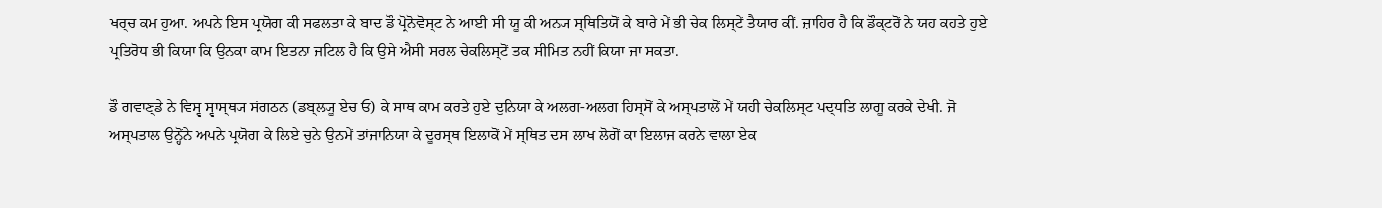ਖਰ੍ਚ ਕਮ ਹੁਆ. ਅਪਨੇ ਇਸ ਪ੍ਰਯੋਗ ਕੀ ਸਫਲਤਾ ਕੇ ਬਾਦ ਡੌ ਪ੍ਰੋਨੋਵੋਸ੍ਟ ਨੇ ਆਈ ਸੀ ਯੂ ਕੀ ਅਨ੍ਯ ਸ੍ਥਿਤਿਯੋਂ ਕੇ ਬਾਰੇ ਮੇਂ ਭੀ ਚੇਕ ਲਿਸ੍ਟੇਂ ਤੈਯਾਰ ਕੀਂ. ਜ਼ਾਹਿਰ ਹੈ ਕਿ ਡੌਕ੍ਟਰੋਂ ਨੇ ਯਹ ਕਹਤੇ ਹੁਏ ਪ੍ਰਤਿਰੋਧ ਭੀ ਕਿਯਾ ਕਿ ਉਨਕਾ ਕਾਮ ਇਤਨਾ ਜਟਿਲ ਹੈ ਕਿ ਉਸੇ ਐਸੀ ਸਰਲ ਚੇਕਲਿਸ੍ਟੋਂ ਤਕ ਸੀਮਿਤ ਨਹੀਂ ਕਿਯਾ ਜਾ ਸਕਤਾ.

ਡੌ ਗਵਾਣ੍ਡੇ ਨੇ ਵਿਸ੍ਵ ਸ੍ਵਾਸ੍ਥ੍ਯ ਸਂਗਠਨ (ਡਬ੍ਲ੍ਯੂ ਏਚ ਓ) ਕੇ ਸਾਥ ਕਾਮ ਕਰਤੇ ਹੁਏ ਦੁਨਿਯਾ ਕੇ ਅਲਗ-ਅਲਗ ਹਿਸ੍ਸੋਂ ਕੇ ਅਸ੍ਪਤਾਲੋਂ ਮੇਂ ਯਹੀ ਚੇਕਲਿਸ੍ਟ ਪਦ੍ਧਤਿ ਲਾਗੂ ਕਰਕੇ ਦੇਖੀ. ਜੋ ਅਸ੍ਪਤਾਲ ਉਨ੍ਹੋਂਨੇ ਅਪਨੇ ਪ੍ਰਯੋਗ ਕੇ ਲਿਏ ਚੁਨੇ ਉਨਮੇਂ ਤਾਂਜਾਨਿਯਾ ਕੇ ਦੂਰਸ੍ਥ ਇਲਾਕੋਂ ਮੇਂ ਸ੍ਥਿਤ ਦਸ ਲਾਖ ਲੋਗੋਂ ਕਾ ਇਲਾਜ ਕਰਨੇ ਵਾਲਾ ਏਕ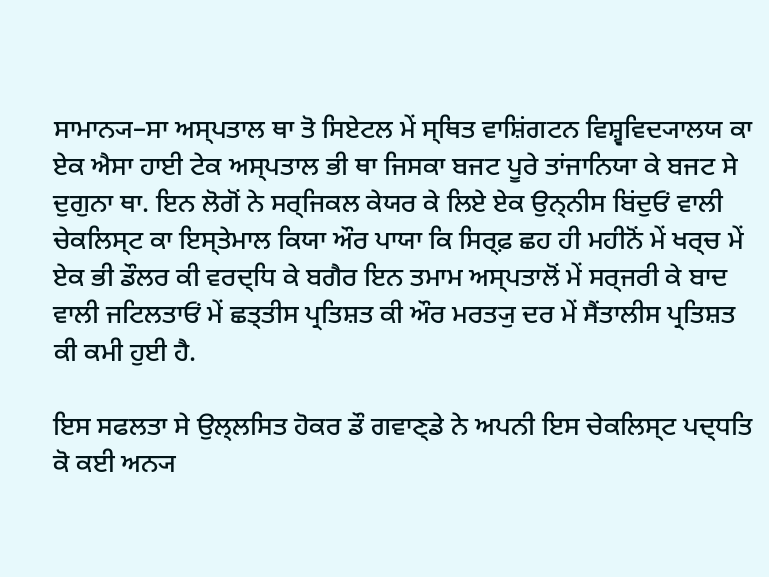ਸਾਮਾਨ੍ਯ–ਸਾ ਅਸ੍ਪਤਾਲ ਥਾ ਤੋ ਸਿਏਟਲ ਮੇਂ ਸ੍ਥਿਤ ਵਾਸ਼ਿਂਗਟਨ ਵਿਸ਼੍ਵਵਿਦ੍ਯਾਲਯ ਕਾ ਏਕ ਐਸਾ ਹਾਈ ਟੇਕ ਅਸ੍ਪਤਾਲ ਭੀ ਥਾ ਜਿਸਕਾ ਬਜਟ ਪੂਰੇ ਤਾਂਜਾਨਿਯਾ ਕੇ ਬਜਟ ਸੇ ਦੁਗੁਨਾ ਥਾ. ਇਨ ਲੋਗੋਂ ਨੇ ਸਰ੍ਜਿਕਲ ਕੇਯਰ ਕੇ ਲਿਏ ਏਕ ਉਨ੍ਨੀਸ ਬਿਂਦੁਓਂ ਵਾਲੀ ਚੇਕਲਿਸ੍ਟ ਕਾ ਇਸ੍ਤੇਮਾਲ ਕਿਯਾ ਔਰ ਪਾਯਾ ਕਿ ਸਿਰ੍ਫ਼ ਛਹ ਹੀ ਮਹੀਨੋਂ ਮੇਂ ਖਰ੍ਚ ਮੇਂ ਏਕ ਭੀ ਡੌਲਰ ਕੀ ਵਰਦ੍ਧਿ ਕੇ ਬਗੈਰ ਇਨ ਤਮਾਮ ਅਸ੍ਪਤਾਲੋਂ ਮੇਂ ਸਰ੍ਜਰੀ ਕੇ ਬਾਦ ਵਾਲੀ ਜਟਿਲਤਾਓਂ ਮੇਂ ਛਤ੍ਤੀਸ ਪ੍ਰਤਿਸ਼ਤ ਕੀ ਔਰ ਮਰਤ੍ਯੁ ਦਰ ਮੇਂ ਸੈਂਤਾਲੀਸ ਪ੍ਰਤਿਸ਼ਤ ਕੀ ਕਮੀ ਹੁਈ ਹੈ.

ਇਸ ਸਫਲਤਾ ਸੇ ਉਲ੍ਲਸਿਤ ਹੋਕਰ ਡੌ ਗਵਾਣ੍ਡੇ ਨੇ ਅਪਨੀ ਇਸ ਚੇਕਲਿਸ੍ਟ ਪਦ੍ਧਤਿ ਕੋ ਕਈ ਅਨ੍ਯ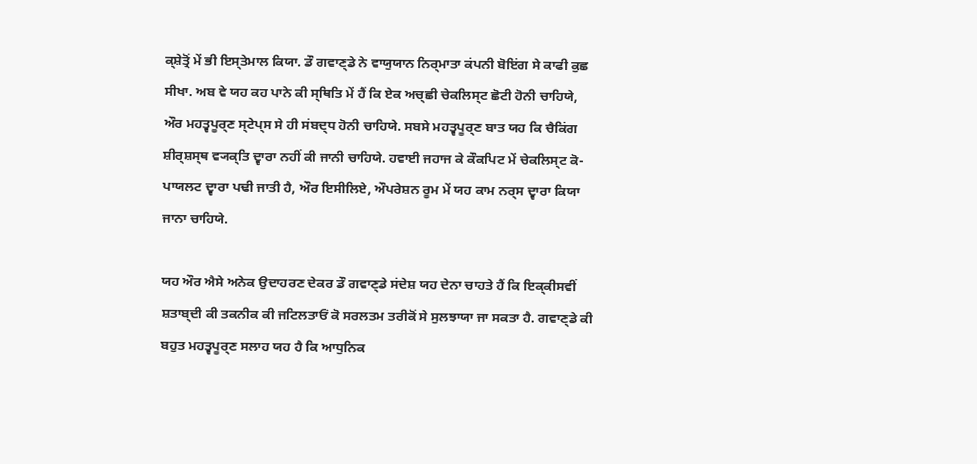ਕ੍ਸ਼ੇਤ੍ਰੋਂ ਮੇਂ ਭੀ ਇਸ੍ਤੇਮਾਲ ਕਿਯਾ. ਡੌ ਗਵਾਣ੍ਡੇ ਨੇ ਵਾਯੁਯਾਨ ਨਿਰ੍ਮਾਤਾ ਕਂਪਨੀ ਬੋਇਂਗ ਸੇ ਕਾਫੀ ਕੁਛ ਸੀਖਾ. ਅਬ ਵੇ ਯਹ ਕਹ ਪਾਨੇ ਕੀ ਸ੍ਥਿਤਿ ਮੇਂ ਹੈਂ ਕਿ ਏਕ ਅਚ੍ਛੀ ਚੇਕਲਿਸ੍ਟ ਛੋਟੀ ਹੋਨੀ ਚਾਹਿਯੇ, ਔਰ ਮਹਤ੍ਵਪੂਰ੍ਣ ਸ੍ਟੇਪ੍ਸ ਸੇ ਹੀ ਸਂਬਦ੍ਧ ਹੋਨੀ ਚਾਹਿਯੇ. ਸਬਸੇ ਮਹਤ੍ਵਪੂਰ੍ਣ ਬਾਤ ਯਹ ਕਿ ਚੈਕਿਂਗ ਸ਼ੀਰ੍ਸ਼ਸ੍ਥ ਵ੍ਯਕ੍ਤਿ ਦ੍ਵਾਰਾ ਨਹੀਂ ਕੀ ਜਾਨੀ ਚਾਹਿਯੇ. ਹਵਾਈ ਜਹਾਜ ਕੇ ਕੌਕਪਿਟ ਮੇਂ ਚੇਕਲਿਸ੍ਟ ਕੋ-ਪਾਯਲਟ ਦ੍ਵਾਰਾ ਪਢੀ ਜਾਤੀ ਹੈ, ਔਰ ਇਸੀਲਿਏ, ਔਪਰੇਸ਼ਨ ਰੂਮ ਮੇਂ ਯਹ ਕਾਮ ਨਰ੍ਸ ਦ੍ਵਾਰਾ ਕਿਯਾ ਜਾਨਾ ਚਾਹਿਯੇ.

ਯਹ ਔਰ ਐਸੇ ਅਨੇਕ ਉਦਾਹਰਣ ਦੇਕਰ ਡੌ ਗਵਾਣ੍ਡੇ ਸਂਦੇਸ਼ ਯਹ ਦੇਨਾ ਚਾਹਤੇ ਹੈਂ ਕਿ ਇਕ੍ਕੀਸਵੀਂ ਸ਼ਤਾਬ੍ਦੀ ਕੀ ਤਕਨੀਕ ਕੀ ਜਟਿਲਤਾਓਂ ਕੋ ਸਰਲਤਮ ਤਰੀਕੋਂ ਸੇ ਸੁਲਝਾਯਾ ਜਾ ਸਕਤਾ ਹੈ. ਗਵਾਣ੍ਡੇ ਕੀ ਬਹੁਤ ਮਹਤ੍ਵਪੂਰ੍ਣ ਸਲਾਹ ਯਹ ਹੈ ਕਿ ਆਧੁਨਿਕ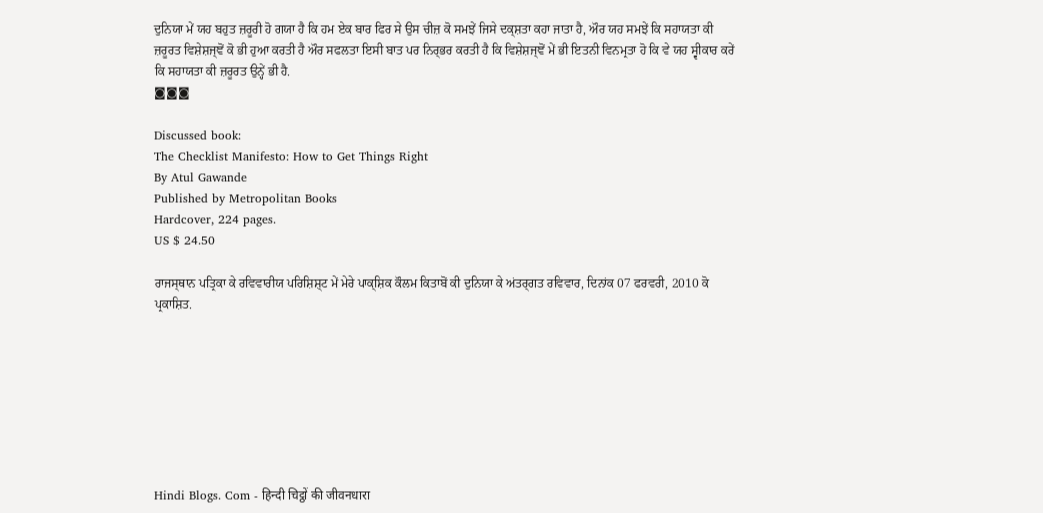ਦੁਨਿਯਾ ਮੇਂ ਯਹ ਬਹੁਤ ਜ਼ਰੂਰੀ ਹੋ ਗਯਾ ਹੈ ਕਿ ਹਮ ਏਕ ਬਾਰ ਫਿਰ ਸੇ ਉਸ ਚੀਜ਼ ਕੋ ਸਮਝੇਂ ਜਿਸੇ ਦਕ੍ਸ਼ਤਾ ਕਹਾ ਜਾਤਾ ਹੈ, ਔਰ ਯਹ ਸਮਝੇਂ ਕਿ ਸਹਾਯਤਾ ਕੀ ਜ਼ਰੂਰਤ ਵਿਸ਼ੇਸ਼ਜ੍ਞੋਂ ਕੋ ਭੀ ਹੁਆ ਕਰਤੀ ਹੈ ਔਰ ਸਫਲਤਾ ਇਸੀ ਬਾਤ ਪਰ ਨਿਰ੍ਭਰ ਕਰਤੀ ਹੈ ਕਿ ਵਿਸ਼ੇਸ਼ਜ੍ਞੋਂ ਮੇਂ ਭੀ ਇਤਨੀ ਵਿਨਮ੍ਰਤਾ ਹੋ ਕਿ ਵੇ ਯਹ ਸ੍ਵੀਕਾਰ ਕਰੇਂ ਕਿ ਸਹਾਯਤਾ ਕੀ ਜ਼ਰੂਰਤ ਉਨ੍ਹੇਂ ਭੀ ਹੈ.
◙◙◙

Discussed book:
The Checklist Manifesto: How to Get Things Right
By Atul Gawande
Published by Metropolitan Books
Hardcover, 224 pages.
US $ 24.50

ਰਾਜਸ੍ਥਾਨ ਪਤ੍ਰਿਕਾ ਕੇ ਰਵਿਵਾਰੀਯ ਪਰਿਸ਼ਿਸ਼੍ਟ ਮੇਂ ਮੇਰੇ ਪਾਕ੍ਸ਼ਿਕ ਕੌਲਮ ਕਿਤਾਬੋਂ ਕੀ ਦੁਨਿਯਾ ਕੇ ਅਂਤਰ੍ਗਤ ਰਵਿਵਾਰ, ਦਿਨਾਂਕ 07 ਫਰਵਰੀ, 2010 ਕੋ ਪ੍ਰਕਾਸ਼ਿਤ.








Hindi Blogs. Com - हिन्दी चिट्ठों की जीवनधारा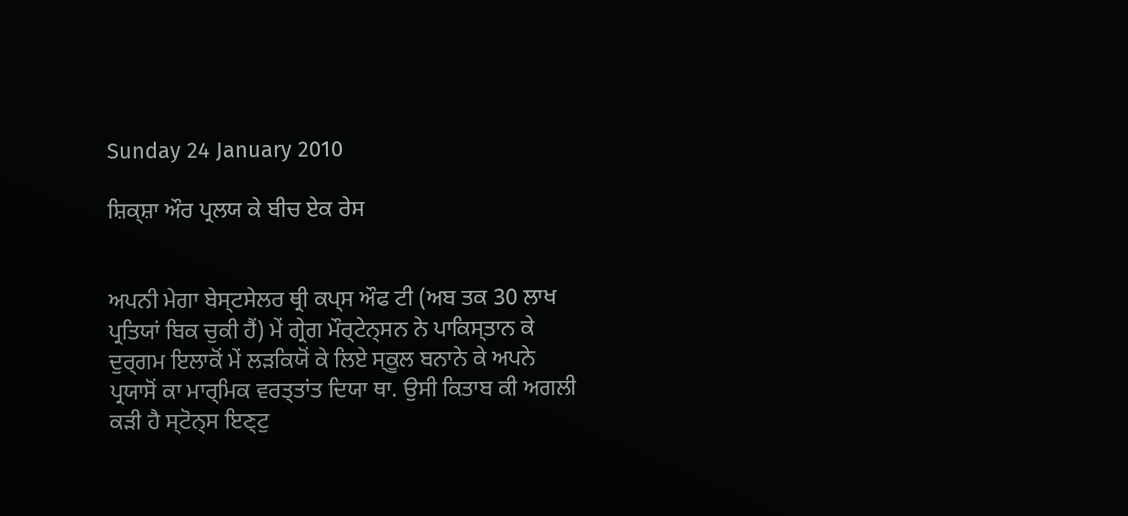Sunday 24 January 2010

ਸ਼ਿਕ੍ਸ਼ਾ ਔਰ ਪ੍ਰਲਯ ਕੇ ਬੀਚ ਏਕ ਰੇਸ


ਅਪਨੀ ਮੇਗਾ ਬੇਸ੍ਟਸੇਲਰ ਥ੍ਰੀ ਕਪ੍ਸ ਔਫ ਟੀ (ਅਬ ਤਕ 30 ਲਾਖ ਪ੍ਰਤਿਯਾਂ ਬਿਕ ਚੁਕੀ ਹੈਂ) ਮੇਂ ਗ੍ਰੇਗ ਮੌਰ੍ਟੇਨ੍ਸਨ ਨੇ ਪਾਕਿਸ੍ਤਾਨ ਕੇ ਦੁਰ੍ਗਮ ਇਲਾਕੋਂ ਮੇਂ ਲਡ਼ਕਿਯੋਂ ਕੇ ਲਿਏ ਸ੍ਕੂਲ ਬਨਾਨੇ ਕੇ ਅਪਨੇ ਪ੍ਰਯਾਸੋਂ ਕਾ ਮਾਰ੍ਮਿਕ ਵਰਤ੍ਤਾਂਤ ਦਿਯਾ ਥਾ. ਉਸੀ ਕਿਤਾਬ ਕੀ ਅਗਲੀ ਕਡ਼ੀ ਹੈ ਸ੍ਟੋਨ੍ਸ ਇਣ੍ਟੁ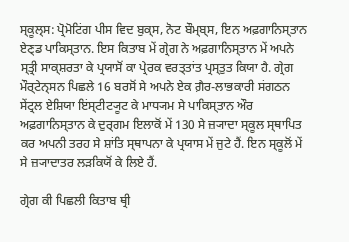ਸ੍ਕੂਲ੍ਸ: ਪ੍ਰੋਮੋਟਿਂਗ ਪੀਸ ਵਿਦ ਬੁਕ੍ਸ, ਨੋਟ ਬੌਮ੍ਬ੍ਸ, ਇਨ ਅਫ਼ਗਾਨਿਸ੍ਤਾਨ ਏਣ੍ਡ ਪਾਕਿਸ੍ਤਾਨ. ਇਸ ਕਿਤਾਬ ਮੇਂ ਗ੍ਰੇਗ ਨੇ ਅਫ਼ਗਾਨਿਸ੍ਤਾਨ ਮੇਂ ਅਪਨੇ ਸ੍ਤ੍ਰੀ ਸਾਕ੍ਸ਼ਰਤਾ ਕੇ ਪ੍ਰਯਾਸੋਂ ਕਾ ਪ੍ਰੇਰਕ ਵਰਤ੍ਤਾਂਤ ਪ੍ਰਸ੍ਤੁਤ ਕਿਯਾ ਹੈ. ਗ੍ਰੇਗ ਮੌਰ੍ਟੇਨ੍ਸਨ ਪਿਛਲੇ 16 ਬਰਸੋਂ ਸੇ ਅਪਨੇ ਏਕ ਗ਼ੈਰ-ਲਾਭਕਾਰੀ ਸਂਗਠਨ ਸੇਂਟ੍ਰਲ ਏਸ਼ਿਯਾ ਇਂਸ੍ਟੀਟ੍ਯੂਟ ਕੇ ਮਾਧ੍ਯਮ ਸੇ ਪਾਕਿਸ੍ਤਾਨ ਔਰ ਅਫ਼ਗਾਨਿਸ੍ਤਾਨ ਕੇ ਦੁਰ੍ਗਮ ਇਲਾਕੋਂ ਮੇਂ 130 ਸੇ ਜ਼੍ਯਾਦਾ ਸ੍ਕੂਲ ਸ੍ਥਾਪਿਤ ਕਰ ਅਪਨੀ ਤਰਹ ਸੇ ਸ਼ਾਂਤਿ ਸ੍ਥਾਪਨਾ ਕੇ ਪ੍ਰਯਾਸ ਮੇਂ ਜੁਟੇ ਹੈਂ. ਇਨ ਸ੍ਕੂਲੋਂ ਮੇਂ ਸੇ ਜ਼੍ਯਾਦਾਤਰ ਲਡ਼ਕਿਯੋਂ ਕੇ ਲਿਏ ਹੈਂ.

ਗ੍ਰੇਗ ਕੀ ਪਿਛਲੀ ਕਿਤਾਬ ਥ੍ਰੀ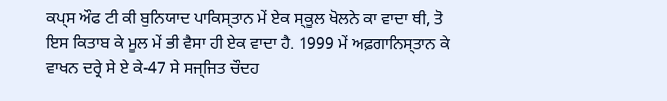ਕਪ੍ਸ ਔਫ ਟੀ ਕੀ ਬੁਨਿਯਾਦ ਪਾਕਿਸ੍ਤਾਨ ਮੇਂ ਏਕ ਸ੍ਕੂਲ ਖੋਲਨੇ ਕਾ ਵਾਦਾ ਥੀ, ਤੋ ਇਸ ਕਿਤਾਬ ਕੇ ਮੂਲ ਮੇਂ ਭੀ ਵੈਸਾ ਹੀ ਏਕ ਵਾਦਾ ਹੈ. 1999 ਮੇਂ ਅਫ਼ਗਾਨਿਸ੍ਤਾਨ ਕੇ ਵਾਖਨ ਦਰ੍ਰੇ ਸੇ ਏ ਕੇ-47 ਸੇ ਸਜ੍ਜਿਤ ਚੌਦਹ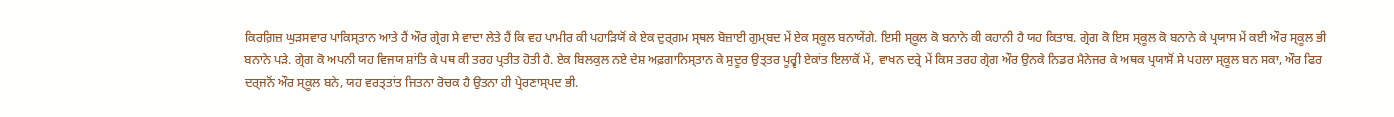ਕਿਰਗ਼ਿਜ਼ ਘੁਡ਼ਸਵਾਰ ਪਾਕਿਸ੍ਤਾਨ ਆਤੇ ਹੈਂ ਔਰ ਗ੍ਰੇਗ ਸੇ ਵਾਦਾ ਲੇਤੇ ਹੈਂ ਕਿ ਵਹ ਪਾਮੀਰ ਕੀ ਪਹਾਡ਼ਿਯੋਂ ਕੇ ਏਕ ਦੁਰ੍ਗਮ ਸ੍ਥਲ ਬੋਜ਼ਾਈ ਗੁਮ੍ਬਦ ਮੇਂ ਏਕ ਸ੍ਕੂਲ ਬਨਾਯੇਂਗੇ. ਇਸੀ ਸ੍ਕੂਲ ਕੋ ਬਨਾਨੇ ਕੀ ਕਹਾਨੀ ਹੈ ਯਹ ਕਿਤਾਬ. ਗ੍ਰੇਗ ਕੋ ਇਸ ਸ੍ਕੂਲ ਕੋ ਬਨਾਨੇ ਕੇ ਪ੍ਰਯਾਸ ਮੇਂ ਕਈ ਔਰ ਸ੍ਕੂਲ ਭੀ ਬਨਾਨੇ ਪਡ਼ੇ. ਗ੍ਰੇਗ ਕੋ ਅਪਨੀ ਯਹ ਵਿਜਯ ਸ਼ਾਂਤਿ ਕੇ ਪਥ ਕੀ ਤਰਹ ਪ੍ਰਤੀਤ ਹੋਤੀ ਹੈ. ਏਕ ਬਿਲਕੁਲ ਨਏ ਦੇਸ਼ ਅਫ਼ਗਾਨਿਸ੍ਤਾਨ ਕੇ ਸੁਦੂਰ ਉਤ੍ਤਰ ਪੂਰ੍ਵੀ ਏਕਾਂਤ ਇਲਾਕੋਂ ਮੇਂ, ਵਾਖਨ ਦਰ੍ਰੇ ਮੇਂ ਕਿਸ ਤਰਹ ਗ੍ਰੇਗ ਔਰ ਉਨਕੇ ਨਿਡਰ ਮੈਨੇਜਰ ਕੇ ਅਥਕ ਪ੍ਰਯਾਸੋਂ ਸੇ ਪਹਲਾ ਸ੍ਕੂਲ ਬਨ ਸਕਾ, ਔਰ ਫਿਰ ਦਰ੍ਜਨੋਂ ਔਰ ਸ੍ਕੂਲ ਬਨੇ, ਯਹ ਵਰਤ੍ਤਾਂਤ ਜਿਤਨਾ ਰੋਚਕ ਹੈ ਉਤਨਾ ਹੀ ਪ੍ਰੇਰਣਾਸ੍ਪਦ ਭੀ.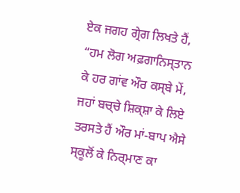ਏਕ ਜਗਹ ਗ੍ਰੇਗ ਲਿਖਤੇ ਹੈਂ, “ਹਮ ਲੋਗ ਅਫ਼ਗਾਨਿਸ੍ਤਾਨ ਕੇ ਹਰ ਗਾਂਵ ਔਰ ਕਸ੍ਬੇ ਮੇਂ, ਜਹਾਂ ਬਚ੍ਚੇ ਸ਼ਿਕ੍ਸ਼ਾ ਕੇ ਲਿਏ ਤਰਸਤੇ ਹੈਂ ਔਰ ਮਾਂ-ਬਾਪ ਐਸੇ ਸ੍ਕੂਲੋਂ ਕੇ ਨਿਰ੍ਮਾਣ ਕਾ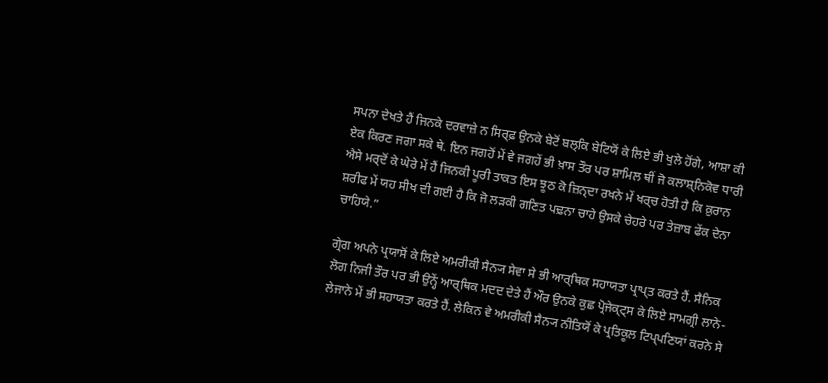ਸਪਨਾ ਦੇਖਤੇ ਹੈਂ ਜਿਨਕੇ ਦਰਵਾਜ਼ੇ ਨ ਸਿਰ੍ਫ਼ ਉਨਕੇ ਬੇਟੋਂ ਬਲ੍ਕਿ ਬੇਟਿਯੋਂ ਕੇ ਲਿਏ ਭੀ ਖੁਲੇ ਹੋਂਗੇ, ਆਸ਼ਾ ਕੀ ਏਕ ਕਿਰਣ ਜਗਾ ਸਕੇ ਥੇ. ਇਨ ਜਗਹੋਂ ਮੇਂ ਵੇ ਜਗਹੇਂ ਭੀ ਖ਼ਾਸ ਤੌਰ ਪਰ ਸ਼ਾਮਿਲ ਥੀਂ ਜੋ ਕਲਾਸ਼੍ਨਿਕੋਵ ਧਾਰੀ ਐਸੇ ਮਰ੍ਦੋਂ ਕੇ ਘੇਰੇ ਮੇਂ ਹੈਂ ਜਿਨਕੀ ਪੂਰੀ ਤਾਕਤ ਇਸ ਝੂਠ ਕੋ ਜ਼ਿਨ੍ਦਾ ਰਖਨੇ ਮੇਂ ਖਰ੍ਚ ਹੋਤੀ ਹੈ ਕਿ ਕ਼ੁਰਾਨ ਸ਼ਰੀਫ ਮੇਂ ਯਹ ਸੀਖ ਦੀ ਗਈ ਹੈ ਕਿ ਜੋ ਲਡ਼ਕੀ ਗਣਿਤ ਪਢ਼ਨਾ ਚਾਹੇ ਉਸਕੇ ਚੇਹਰੇ ਪਰ ਤੇਜ਼ਾਬ ਫੇਂਕ ਦੇਨਾ ਚਾਹਿਯੇ.”

ਗ੍ਰੇਗ ਅਪਨੇ ਪ੍ਰਯਾਸੋਂ ਕੇ ਲਿਏ ਅਮਰੀਕੀ ਸੈਨ੍ਯ ਸੇਵਾ ਸੇ ਭੀ ਆਰ੍ਥਿਕ ਸਹਾਯਤਾ ਪ੍ਰਾਪ੍ਤ ਕਰਤੇ ਹੈਂ. ਸੈਨਿਕ ਲੋਗ ਨਿਜੀ ਤੌਰ ਪਰ ਭੀ ਉਨ੍ਹੇਂ ਆਰ੍ਥਿਕ ਮਦਦ ਦੇਤੇ ਹੈਂ ਔਰ ਉਨਕੇ ਕੁਛ ਪ੍ਰੋਜੇਕ੍ਟ੍ਸ ਕੇ ਲਿਏ ਸਾਮਗ੍ਰੀ ਲਾਨੇ-ਲੇਜਾਨੇ ਮੇਂ ਭੀ ਸਹਾਯਤਾ ਕਰਤੇ ਹੈਂ. ਲੇਕਿਨ ਵੇ ਅਮਰੀਕੀ ਸੈਨ੍ਯ ਨੀਤਿਯੋਂ ਕੇ ਪ੍ਰਤਿਕੂਲ ਟਿਪ੍ਪਣਿਯਾਂ ਕਰਨੇ ਸੇ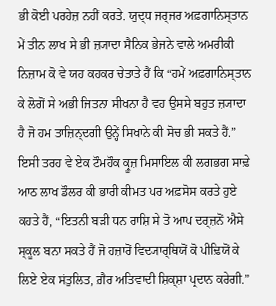ਭੀ ਕੋਈ ਪਰਹੇਜ਼ ਨਹੀਂ ਕਰਤੇ. ਯੁਦ੍ਧ ਜਰ੍ਜਰ ਅਫ਼ਗਾਨਿਸ੍ਤਾਨ ਮੇਂ ਤੀਨ ਲਾਖ ਸੇ ਭੀ ਜ਼੍ਯਾਦਾ ਸੈਨਿਕ ਭੇਜਨੇ ਵਾਲੇ ਅਮਰੀਕੀ ਨਿਜ਼ਾਮ ਕੋ ਵੇ ਯਹ ਕਹਕਰ ਚੇਤਾਤੇ ਹੈਂ ਕਿ “ਹਮੇਂ ਅਫ਼ਗਾਨਿਸ੍ਤਾਨ ਕੇ ਲੋਗੋਂ ਸੇ ਅਭੀ ਜਿਤਨਾ ਸੀਖਨਾ ਹੈ ਵਹ ਉਸਸੇ ਬਹੁਤ ਜ਼੍ਯਾਦਾ ਹੈ ਜੋ ਹਮ ਤਾਜ਼ਿਨ੍ਦਗੀ ਉਨ੍ਹੇਂ ਸਿਖਾਨੇ ਕੀ ਸੋਚ ਭੀ ਸਕਤੇ ਹੈਂ.” ਇਸੀ ਤਰਹ ਵੇ ਏਕ ਟੌਮਹੌਕ ਕ੍ਰੂਜ਼ ਮਿਸਾਇਲ ਕੀ ਲਗਭਗ ਸਾਢ਼ੇ ਆਠ ਲਾਖ ਡੌਲਰ ਕੀ ਭਾਰੀ ਕੀਮਤ ਪਰ ਅਫ਼ਸੋਸ ਕਰਤੇ ਹੁਏ ਕਹਤੇ ਹੈਂ, “ਇਤਨੀ ਬਡ਼ੀ ਧਨ ਰਾਸ਼ਿ ਸੇ ਤੋ ਆਪ ਦਰ੍ਜ਼ਨੋਂ ਐਸੇ ਸ੍ਕੂਲ ਬਨਾ ਸਕਤੇ ਹੈਂ ਜੋ ਹਜ਼ਾਰੋਂ ਵਿਦ੍ਯਾਰ੍ਥਿਯੋਂ ਕੋ ਪੀਢ਼ਿਯੋਂ ਕੇ ਲਿਏ ਏਕ ਸਂਤੁਲਿਤ, ਗ਼ੈਰ ਅਤਿਵਾਦੀ ਸ਼ਿਕ੍ਸ਼ਾ ਪ੍ਰਦਾਨ ਕਰੇਗੀ.”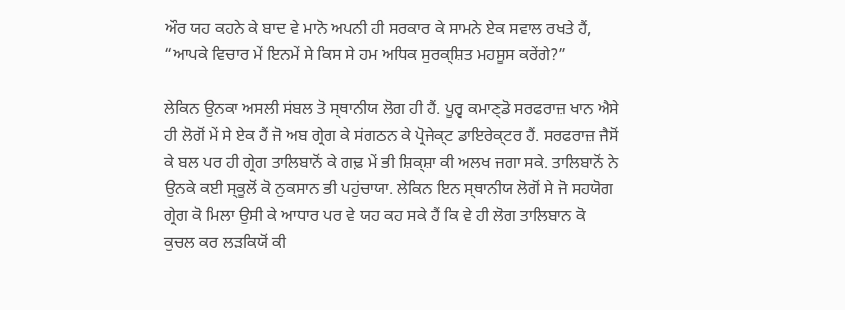ਔਰ ਯਹ ਕਹਨੇ ਕੇ ਬਾਦ ਵੇ ਮਾਨੋ ਅਪਨੀ ਹੀ ਸਰਕਾਰ ਕੇ ਸਾਮਨੇ ਏਕ ਸਵਾਲ ਰਖਤੇ ਹੈਂ, “ਆਪਕੇ ਵਿਚਾਰ ਮੇਂ ਇਨਮੇਂ ਸੇ ਕਿਸ ਸੇ ਹਮ ਅਧਿਕ ਸੁਰਕ੍ਸ਼ਿਤ ਮਹਸੂਸ ਕਰੇਂਗੇ?”

ਲੇਕਿਨ ਉਨਕਾ ਅਸਲੀ ਸਂਬਲ ਤੋ ਸ੍ਥਾਨੀਯ ਲੋਗ ਹੀ ਹੈਂ. ਪੂਰ੍ਵ ਕਮਾਣ੍ਡੋ ਸਰਫਰਾਜ਼ ਖਾਨ ਐਸੇ ਹੀ ਲੋਗੋਂ ਮੇਂ ਸੇ ਏਕ ਹੈਂ ਜੋ ਅਬ ਗ੍ਰੇਗ ਕੇ ਸਂਗਠਨ ਕੇ ਪ੍ਰੋਜੇਕ੍ਟ ਡਾਇਰੇਕ੍ਟਰ ਹੈਂ. ਸਰਫਰਾਜ਼ ਜੈਸੋਂ ਕੇ ਬਲ ਪਰ ਹੀ ਗ੍ਰੇਗ ਤਾਲਿਬਾਨੋਂ ਕੇ ਗਢ਼ ਮੇਂ ਭੀ ਸ਼ਿਕ੍ਸ਼ਾ ਕੀ ਅਲਖ ਜਗਾ ਸਕੇ. ਤਾਲਿਬਾਨੋਂ ਨੇ ਉਨਕੇ ਕਈ ਸ੍ਕੂਲੋਂ ਕੋ ਨੁਕਸਾਨ ਭੀ ਪਹੁਂਚਾਯਾ. ਲੇਕਿਨ ਇਨ ਸ੍ਥਾਨੀਯ ਲੋਗੋਂ ਸੇ ਜੋ ਸਹਯੋਗ ਗ੍ਰੇਗ ਕੋ ਮਿਲਾ ਉਸੀ ਕੇ ਆਧਾਰ ਪਰ ਵੇ ਯਹ ਕਹ ਸਕੇ ਹੈਂ ਕਿ ਵੇ ਹੀ ਲੋਗ ਤਾਲਿਬਾਨ ਕੋ ਕੁਚਲ ਕਰ ਲਡ਼ਕਿਯੋਂ ਕੀ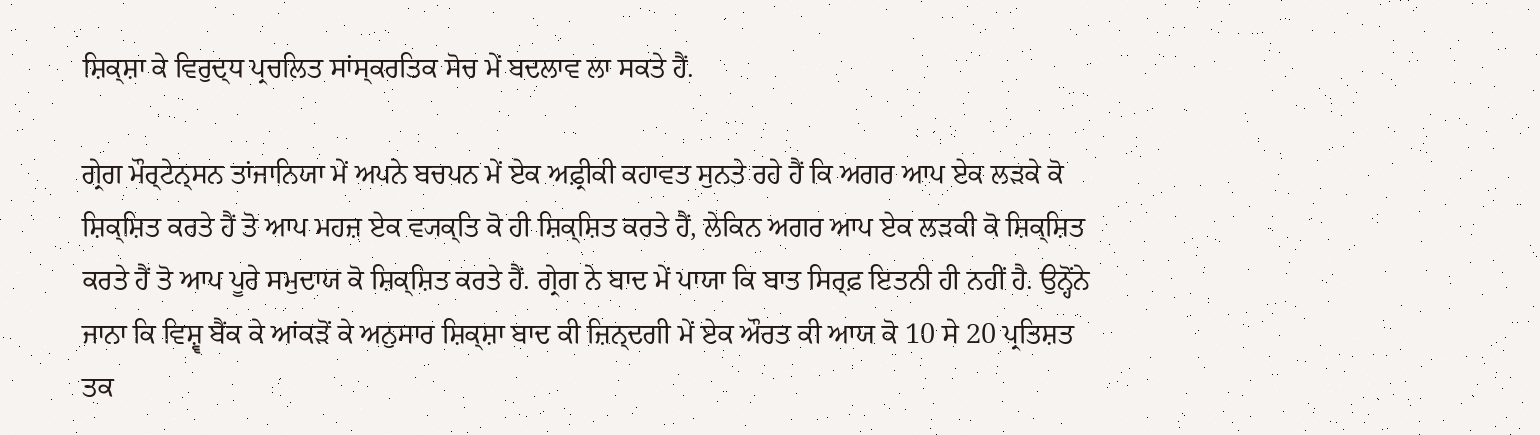ਸ਼ਿਕ੍ਸ਼ਾ ਕੇ ਵਿਰੁਦ੍ਧ ਪ੍ਰਚਲਿਤ ਸਾਂਸ੍ਕਰਤਿਕ ਸੋਚ ਮੇਂ ਬਦਲਾਵ ਲਾ ਸਕਤੇ ਹੈਂ.

ਗ੍ਰੇਗ ਮੌਰ੍ਟੇਨ੍ਸਨ ਤਾਂਜਾਨਿਯਾ ਮੇਂ ਅਪਨੇ ਬਚਪਨ ਮੇਂ ਏਕ ਅਫ਼੍ਰੀਕੀ ਕਹਾਵਤ ਸੁਨਤੇ ਰਹੇ ਹੈਂ ਕਿ ਅਗਰ ਆਪ ਏਕ ਲਡ਼ਕੇ ਕੋ ਸ਼ਿਕ੍ਸ਼ਿਤ ਕਰਤੇ ਹੈਂ ਤੋ ਆਪ ਮਹਜ਼ ਏਕ ਵ੍ਯਕ੍ਤਿ ਕੋ ਹੀ ਸ਼ਿਕ੍ਸ਼ਿਤ ਕਰਤੇ ਹੈਂ, ਲੇਕਿਨ ਅਗਰ ਆਪ ਏਕ ਲਡ਼ਕੀ ਕੋ ਸ਼ਿਕ੍ਸ਼ਿਤ ਕਰਤੇ ਹੈਂ ਤੋ ਆਪ ਪੂਰੇ ਸਮੁਦਾਯ ਕੋ ਸ਼ਿਕ੍ਸ਼ਿਤ ਕਰਤੇ ਹੈਂ. ਗ੍ਰੇਗ ਨੇ ਬਾਦ ਮੇਂ ਪਾਯਾ ਕਿ ਬਾਤ ਸਿਰ੍ਫ਼ ਇਤਨੀ ਹੀ ਨਹੀਂ ਹੈ. ਉਨ੍ਹੋਂਨੇ ਜਾਨਾ ਕਿ ਵਿਸ਼੍ਵ ਬੈਂਕ ਕੇ ਆਂਕਡ਼ੋਂ ਕੇ ਅਨੁਸਾਰ ਸ਼ਿਕ੍ਸ਼ਾ ਬਾਦ ਕੀ ਜ਼ਿਨ੍ਦਗੀ ਮੇਂ ਏਕ ਔਰਤ ਕੀ ਆਯ ਕੋ 10 ਸੇ 20 ਪ੍ਰਤਿਸ਼ਤ ਤਕ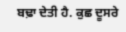ਬਢ਼ਾ ਦੇਤੀ ਹੈ. ਕੁਛ ਦੂਸਰੇ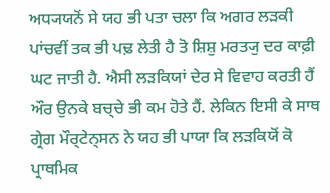ਅਧ੍ਯਯਨੋਂ ਸੇ ਯਹ ਭੀ ਪਤਾ ਚਲਾ ਕਿ ਅਗਰ ਲਡ਼ਕੀ ਪਾਂਚਵੀਂ ਤਕ ਭੀ ਪਢ਼ ਲੇਤੀ ਹੈ ਤੋ ਸ਼ਿਸ਼ੁ ਮਰਤ੍ਯੁ ਦਰ ਕਾਫ਼ੀ ਘਟ ਜਾਤੀ ਹੈ. ਐਸੀ ਲਡ਼ਕਿਯਾਂ ਦੇਰ ਸੇ ਵਿਵਾਹ ਕਰਤੀ ਹੈਂ ਔਰ ਉਨਕੇ ਬਚ੍ਚੇ ਭੀ ਕਮ ਹੋਤੇ ਹੈਂ. ਲੇਕਿਨ ਇਸੀ ਕੇ ਸਾਥ ਗ੍ਰੇਗ ਮੌਰ੍ਟੇਨ੍ਸਨ ਨੇ ਯਹ ਭੀ ਪਾਯਾ ਕਿ ਲਡ਼ਕਿਯੋਂ ਕੋ ਪ੍ਰਾਥਮਿਕ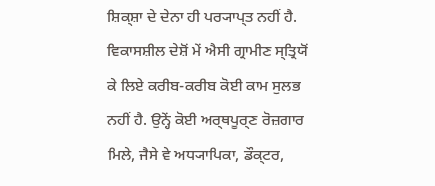ਸ਼ਿਕ੍ਸ਼ਾ ਦੇ ਦੇਨਾ ਹੀ ਪਰ੍ਯਾਪ੍ਤ ਨਹੀਂ ਹੈ. ਵਿਕਾਸਸ਼ੀਲ ਦੇਸ਼ੋਂ ਮੇਂ ਐਸੀ ਗ੍ਰਾਮੀਣ ਸ੍ਤ੍ਰਿਯੋਂ ਕੇ ਲਿਏ ਕਰੀਬ-ਕਰੀਬ ਕੋਈ ਕਾਮ ਸੁਲਭ ਨਹੀਂ ਹੈ. ਉਨ੍ਹੇਂ ਕੋਈ ਅਰ੍ਥਪੂਰ੍ਣ ਰੋਜ਼ਗਾਰ ਮਿਲੇ, ਜੈਸੇ ਵੇ ਅਧ੍ਯਾਪਿਕਾ, ਡੌਕ੍ਟਰ,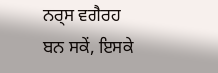ਨਰ੍ਸ ਵਗੈਰਹ ਬਨ ਸਕੇਂ, ਇਸਕੇ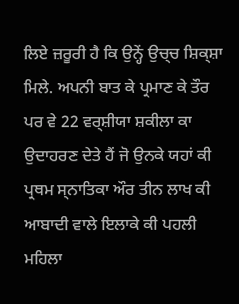ਲਿਏ ਜ਼ਰੂਰੀ ਹੈ ਕਿ ਉਨ੍ਹੇਂ ਉਚ੍ਚ ਸ਼ਿਕ੍ਸ਼ਾ ਮਿਲੇ. ਅਪਨੀ ਬਾਤ ਕੇ ਪ੍ਰਮਾਣ ਕੇ ਤੌਰ ਪਰ ਵੇ 22 ਵਰ੍ਸ਼ੀਯਾ ਸ਼ਕੀਲਾ ਕਾ ਉਦਾਹਰਣ ਦੇਤੇ ਹੈਂ ਜੋ ਉਨਕੇ ਯਹਾਂ ਕੀ ਪ੍ਰਥਮ ਸ੍ਨਾਤਿਕਾ ਔਰ ਤੀਨ ਲਾਖ ਕੀ ਆਬਾਦੀ ਵਾਲੇ ਇਲਾਕੇ ਕੀ ਪਹਲੀ ਮਹਿਲਾ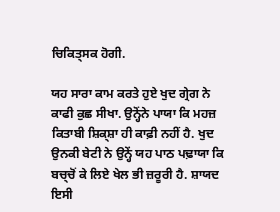ਚਿਕਿਤ੍ਸਕ ਹੋਗੀ.

ਯਹ ਸਾਰਾ ਕਾਮ ਕਰਤੇ ਹੁਏ ਖੁਦ ਗ੍ਰੇਗ ਨੇ ਕਾਫੀ ਕੁਛ ਸੀਖਾ. ਉਨ੍ਹੋਂਨੇ ਪਾਯਾ ਕਿ ਮਹਜ਼ ਕਿਤਾਬੀ ਸ਼ਿਕ੍ਸ਼ਾ ਹੀ ਕਾਫ਼ੀ ਨਹੀਂ ਹੈ. ਖੁਦ ਉਨਕੀ ਬੇਟੀ ਨੇ ਉਨ੍ਹੇਂ ਯਹ ਪਾਠ ਪਢ਼ਾਯਾ ਕਿ ਬਚ੍ਚੋਂ ਕੇ ਲਿਏ ਖੇਲ ਭੀ ਜ਼ਰੂਰੀ ਹੈ. ਸ਼ਾਯਦ ਇਸੀ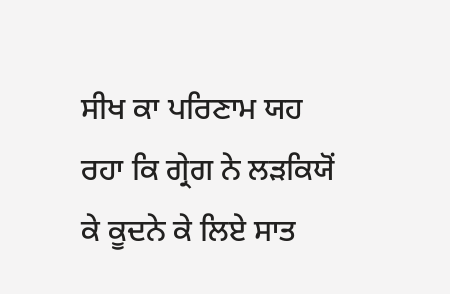ਸੀਖ ਕਾ ਪਰਿਣਾਮ ਯਹ ਰਹਾ ਕਿ ਗ੍ਰੇਗ ਨੇ ਲਡ਼ਕਿਯੋਂ ਕੇ ਕੂਦਨੇ ਕੇ ਲਿਏ ਸਾਤ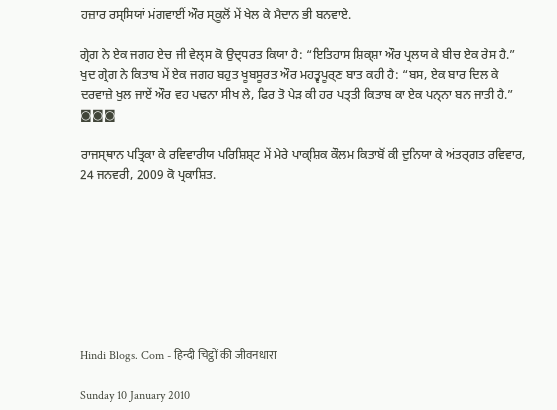ਹਜ਼ਾਰ ਰਸ੍ਸਿਯਾਂ ਮਂਗਵਾਈਂ ਔਰ ਸ੍ਕੂਲੋਂ ਮੇਂ ਖੇਲ ਕੇ ਮੈਦਾਨ ਭੀ ਬਨਵਾਏ.

ਗ੍ਰੇਗ ਨੇ ਏਕ ਜਗਹ ਏਚ ਜੀ ਵੇਲ੍ਸ ਕੋ ਉਦ੍ਧਰਤ ਕਿਯਾ ਹੈ: “ਇਤਿਹਾਸ ਸ਼ਿਕ੍ਸ਼ਾ ਔਰ ਪ੍ਰਲਯ ਕੇ ਬੀਚ ਏਕ ਰੇਸ ਹੈ.” ਖੁਦ ਗ੍ਰੇਗ ਨੇ ਕਿਤਾਬ ਮੇਂ ਏਕ ਜਗਹ ਬਹੁਤ ਖੂਬਸੂਰਤ ਔਰ ਮਹਤ੍ਵਪੂਰ੍ਣ ਬਾਤ ਕਹੀ ਹੈ: “ਬਸ, ਏਕ ਬਾਰ ਦਿਲ ਕੇ ਦਰਵਾਜ਼ੇ ਖੁਲ ਜਾਏਂ ਔਰ ਵਹ ਪਢਨਾ ਸੀਖ ਲੇ, ਫਿਰ ਤੋ ਪੇਡ਼ ਕੀ ਹਰ ਪਤ੍ਤੀ ਕਿਤਾਬ ਕਾ ਏਕ ਪਨ੍ਨਾ ਬਨ ਜਾਤੀ ਹੈ.”
◙◙◙

ਰਾਜਸ੍ਥਾਨ ਪਤ੍ਰਿਕਾ ਕੇ ਰਵਿਵਾਰੀਯ ਪਰਿਸ਼ਿਸ਼੍ਟ ਮੇਂ ਮੇਰੇ ਪਾਕ੍ਸ਼ਿਕ ਕੌਲਮ ਕਿਤਾਬੋਂ ਕੀ ਦੁਨਿਯਾ ਕੇ ਅਂਤਰ੍ਗਤ ਰਵਿਵਾਰ, 24 ਜਨਵਰੀ, 2009 ਕੋ ਪ੍ਰਕਾਸ਼ਿਤ.








Hindi Blogs. Com - हिन्दी चिट्ठों की जीवनधारा

Sunday 10 January 2010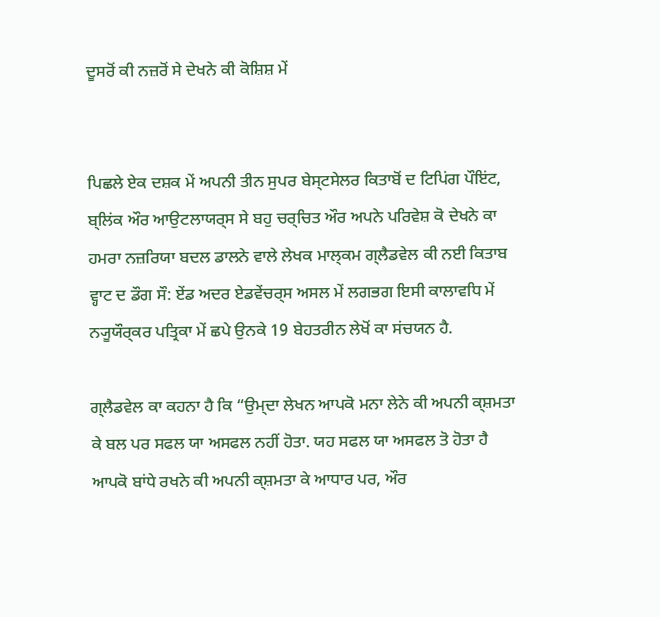ਦੂਸਰੋਂ ਕੀ ਨਜ਼ਰੋਂ ਸੇ ਦੇਖਨੇ ਕੀ ਕੋਸ਼ਿਸ਼ ਮੇਂ


ਪਿਛਲੇ ਏਕ ਦਸ਼ਕ ਮੇਂ ਅਪਨੀ ਤੀਨ ਸੁਪਰ ਬੇਸ੍ਟਸੇਲਰ ਕਿਤਾਬੋਂ ਦ ਟਿਪਿਂਗ ਪੌਇਂਟ, ਬ੍ਲਿਂਕ ਔਰ ਆਉਟਲਾਯਰ੍ਸ ਸੇ ਬਹੁ ਚਰ੍ਚਿਤ ਔਰ ਅਪਨੇ ਪਰਿਵੇਸ਼ ਕੋ ਦੇਖਨੇ ਕਾ ਹਮਰਾ ਨਜ਼ਰਿਯਾ ਬਦਲ ਡਾਲਨੇ ਵਾਲੇ ਲੇਖਕ ਮਾਲ੍ਕਮ ਗ੍ਲੈਡਵੇਲ ਕੀ ਨਈ ਕਿਤਾਬ ਵ੍ਹਾਟ ਦ ਡੌਗ ਸੌ: ਏਂਡ ਅਦਰ ਏਡਵੇਂਚਰ੍ਸ ਅਸਲ ਮੇਂ ਲਗਭਗ ਇਸੀ ਕਾਲਾਵਧਿ ਮੇਂ ਨ੍ਯੂਯੌਰ੍ਕਰ ਪਤ੍ਰਿਕਾ ਮੇਂ ਛਪੇ ਉਨਕੇ 19 ਬੇਹਤਰੀਨ ਲੇਖੋਂ ਕਾ ਸਂਚਯਨ ਹੈ.

ਗ੍ਲੈਡਵੇਲ ਕਾ ਕਹਨਾ ਹੈ ਕਿ “ਉਮ੍ਦਾ ਲੇਖਨ ਆਪਕੋ ਮਨਾ ਲੇਨੇ ਕੀ ਅਪਨੀ ਕ੍ਸ਼ਮਤਾ ਕੇ ਬਲ ਪਰ ਸਫਲ ਯਾ ਅਸਫਲ ਨਹੀਂ ਹੋਤਾ. ਯਹ ਸਫਲ ਯਾ ਅਸਫਲ ਤੋ ਹੋਤਾ ਹੈ ਆਪਕੋ ਬਾਂਧੇ ਰਖਨੇ ਕੀ ਅਪਨੀ ਕ੍ਸ਼ਮਤਾ ਕੇ ਆਧਾਰ ਪਰ, ਔਰ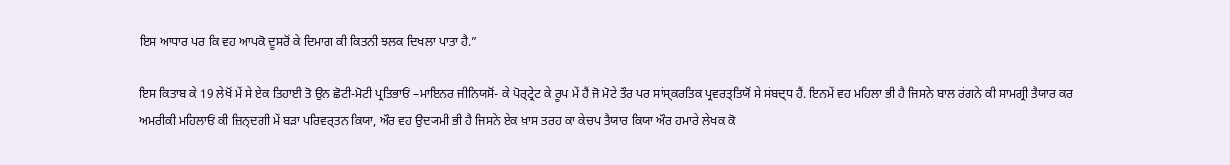ਇਸ ਆਧਾਰ ਪਰ ਕਿ ਵਹ ਆਪਕੋ ਦੂਸਰੋਂ ਕੇ ਦਿਮਾਗ ਕੀ ਕਿਤਨੀ ਝਲਕ ਦਿਖਲਾ ਪਾਤਾ ਹੈ.”

ਇਸ ਕਿਤਾਬ ਕੇ 19 ਲੇਖੋਂ ਮੇਂ ਸੇ ਏਕ ਤਿਹਾਈ ਤੋ ਉਨ ਛੋਟੀ-ਮੋਟੀ ਪ੍ਰਤਿਭਾਓਂ –ਮਾਇਨਰ ਜੀਨਿਯਸੋਂ- ਕੇ ਪੋਰ੍ਟ੍ਰੇਟ ਕੇ ਰੂਪ ਮੇਂ ਹੈਂ ਜੋ ਮੋਟੇ ਤੌਰ ਪਰ ਸਾਂਸ੍ਕਰਤਿਕ ਪ੍ਰਵਰਤ੍ਤਿਯੋਂ ਸੇ ਸਂਬਦ੍ਧ ਹੈਂ. ਇਨਮੇਂ ਵਹ ਮਹਿਲਾ ਭੀ ਹੈ ਜਿਸਨੇ ਬਾਲ ਰਂਗਨੇ ਕੀ ਸਾਮਗ੍ਰੀ ਤੈਯਾਰ ਕਰ ਅਮਰੀਕੀ ਮਹਿਲਾਓਂ ਕੀ ਜ਼ਿਨ੍ਦਗੀ ਮੇਂ ਬਡ਼ਾ ਪਰਿਵਰ੍ਤਨ ਕਿਯਾ, ਔਰ ਵਹ ਉਦ੍ਯਮੀ ਭੀ ਹੈ ਜਿਸਨੇ ਏਕ ਖ਼ਾਸ ਤਰਹ ਕਾ ਕੇਚਪ ਤੈਯਾਰ ਕਿਯਾ ਔਰ ਹਮਾਰੇ ਲੇਖਕ ਕੋ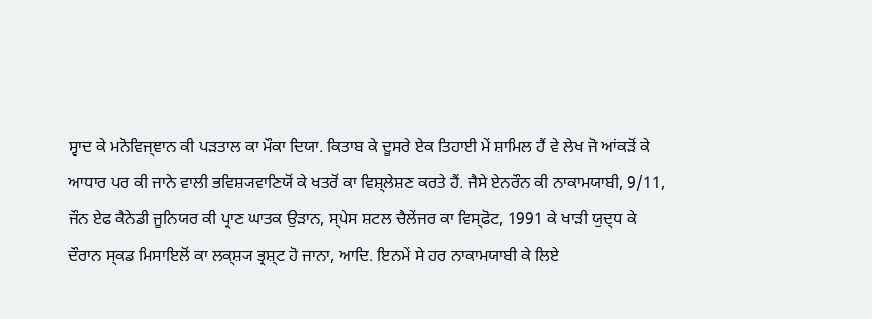ਸ੍ਵਾਦ ਕੇ ਮਨੋਵਿਜ੍ਞਾਨ ਕੀ ਪਡ਼ਤਾਲ ਕਾ ਮੌਕਾ ਦਿਯਾ. ਕਿਤਾਬ ਕੇ ਦੂਸਰੇ ਏਕ ਤਿਹਾਈ ਮੇਂ ਸ਼ਾਮਿਲ ਹੈਂ ਵੇ ਲੇਖ ਜੋ ਆਂਕਡ਼ੋਂ ਕੇ ਆਧਾਰ ਪਰ ਕੀ ਜਾਨੇ ਵਾਲੀ ਭਵਿਸ਼੍ਯਵਾਣਿਯੋਂ ਕੇ ਖਤਰੋਂ ਕਾ ਵਿਸ਼੍ਲੇਸ਼ਣ ਕਰਤੇ ਹੈਂ. ਜੈਸੇ ਏਨਰੌਨ ਕੀ ਨਾਕਾਮਯਾਬੀ, 9/11, ਜੌਨ ਏਫ ਕੈਨੇਡੀ ਜੂਨਿਯਰ ਕੀ ਪ੍ਰਾਣ ਘਾਤਕ ਉਡ਼ਾਨ, ਸ੍ਪੇਸ ਸ਼ਟਲ ਚੈਲੇਂਜਰ ਕਾ ਵਿਸ੍ਫੋਟ, 1991 ਕੇ ਖਾਡ਼ੀ ਯੁਦ੍ਧ ਕੇ ਦੌਰਾਨ ਸ੍ਕਡ ਮਿਸਾਇਲੋਂ ਕਾ ਲਕ੍ਸ਼੍ਯ ਭ੍ਰਸ਼੍ਟ ਹੋ ਜਾਨਾ, ਆਦਿ. ਇਨਮੇਂ ਸੇ ਹਰ ਨਾਕਾਮਯਾਬੀ ਕੇ ਲਿਏ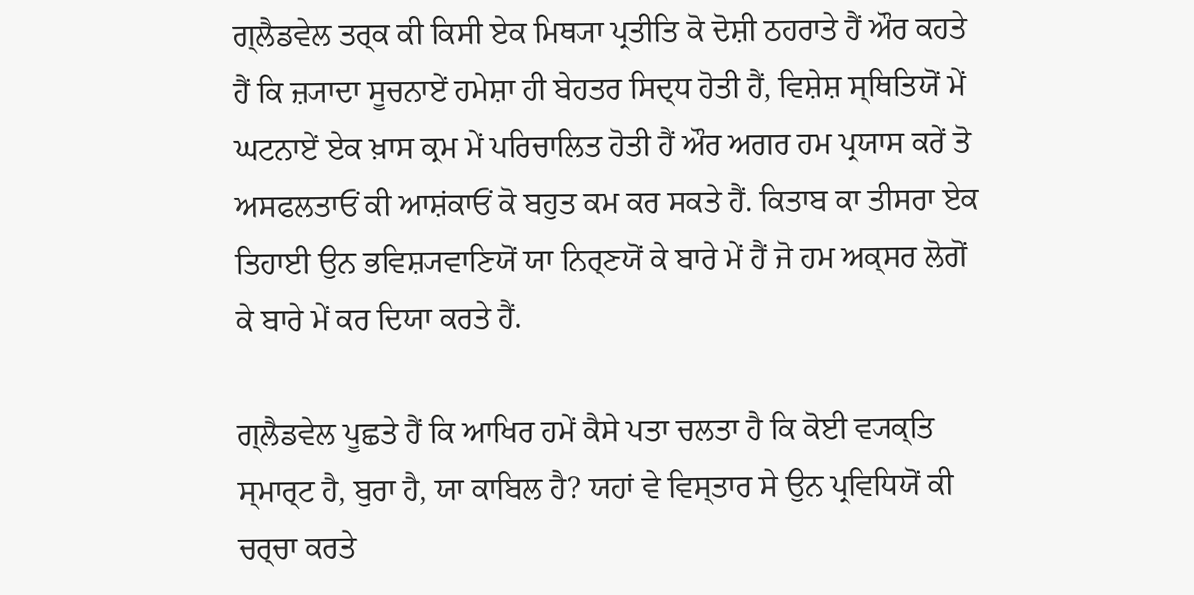ਗ੍ਲੈਡਵੇਲ ਤਰ੍ਕ ਕੀ ਕਿਸੀ ਏਕ ਮਿਥ੍ਯਾ ਪ੍ਰਤੀਤਿ ਕੋ ਦੋਸ਼ੀ ਠਹਰਾਤੇ ਹੈਂ ਔਰ ਕਹਤੇ ਹੈਂ ਕਿ ਜ਼੍ਯਾਦਾ ਸੂਚਨਾਏਂ ਹਮੇਸ਼ਾ ਹੀ ਬੇਹਤਰ ਸਿਦ੍ਧ ਹੋਤੀ ਹੈਂ, ਵਿਸ਼ੇਸ਼ ਸ੍ਥਿਤਿਯੋਂ ਮੇਂ ਘਟਨਾਏਂ ਏਕ ਖ਼ਾਸ ਕ੍ਰਮ ਮੇਂ ਪਰਿਚਾਲਿਤ ਹੋਤੀ ਹੈਂ ਔਰ ਅਗਰ ਹਮ ਪ੍ਰਯਾਸ ਕਰੇਂ ਤੋ ਅਸਫਲਤਾਓਂ ਕੀ ਆਸ਼ਂਕਾਓਂ ਕੋ ਬਹੁਤ ਕਮ ਕਰ ਸਕਤੇ ਹੈਂ. ਕਿਤਾਬ ਕਾ ਤੀਸਰਾ ਏਕ ਤਿਹਾਈ ਉਨ ਭਵਿਸ਼੍ਯਵਾਣਿਯੋਂ ਯਾ ਨਿਰ੍ਣਯੋਂ ਕੇ ਬਾਰੇ ਮੇਂ ਹੈਂ ਜੋ ਹਮ ਅਕ੍ਸਰ ਲੋਗੋਂ ਕੇ ਬਾਰੇ ਮੇਂ ਕਰ ਦਿਯਾ ਕਰਤੇ ਹੈਂ.

ਗ੍ਲੈਡਵੇਲ ਪੂਛਤੇ ਹੈਂ ਕਿ ਆਖਿਰ ਹਮੇਂ ਕੈਸੇ ਪਤਾ ਚਲਤਾ ਹੈ ਕਿ ਕੋਈ ਵ੍ਯਕ੍ਤਿ ਸ੍ਮਾਰ੍ਟ ਹੈ, ਬੁਰਾ ਹੈ, ਯਾ ਕਾਬਿਲ ਹੈ? ਯਹਾਂ ਵੇ ਵਿਸ੍ਤਾਰ ਸੇ ਉਨ ਪ੍ਰਵਿਧਿਯੋਂ ਕੀ ਚਰ੍ਚਾ ਕਰਤੇ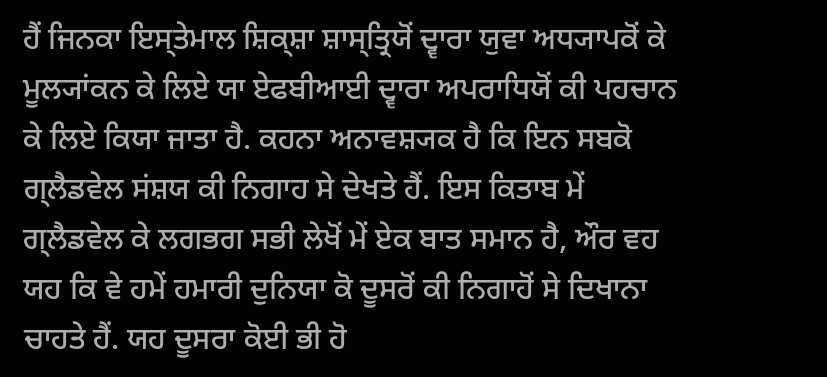ਹੈਂ ਜਿਨਕਾ ਇਸ੍ਤੇਮਾਲ ਸ਼ਿਕ੍ਸ਼ਾ ਸ਼ਾਸ੍ਤ੍ਰਿਯੋਂ ਦ੍ਵਾਰਾ ਯੁਵਾ ਅਧ੍ਯਾਪਕੋਂ ਕੇ ਮੂਲ੍ਯਾਂਕਨ ਕੇ ਲਿਏ ਯਾ ਏਫਬੀਆਈ ਦ੍ਵਾਰਾ ਅਪਰਾਧਿਯੋਂ ਕੀ ਪਹਚਾਨ ਕੇ ਲਿਏ ਕਿਯਾ ਜਾਤਾ ਹੈ. ਕਹਨਾ ਅਨਾਵਸ਼੍ਯਕ ਹੈ ਕਿ ਇਨ ਸਬਕੋ ਗ੍ਲੈਡਵੇਲ ਸਂਸ਼ਯ ਕੀ ਨਿਗਾਹ ਸੇ ਦੇਖਤੇ ਹੈਂ. ਇਸ ਕਿਤਾਬ ਮੇਂ ਗ੍ਲੈਡਵੇਲ ਕੇ ਲਗਭਗ ਸਭੀ ਲੇਖੋਂ ਮੇਂ ਏਕ ਬਾਤ ਸਮਾਨ ਹੈ, ਔਰ ਵਹ ਯਹ ਕਿ ਵੇ ਹਮੇਂ ਹਮਾਰੀ ਦੁਨਿਯਾ ਕੋ ਦੂਸਰੋਂ ਕੀ ਨਿਗਾਹੋਂ ਸੇ ਦਿਖਾਨਾ ਚਾਹਤੇ ਹੈਂ. ਯਹ ਦੂਸਰਾ ਕੋਈ ਭੀ ਹੋ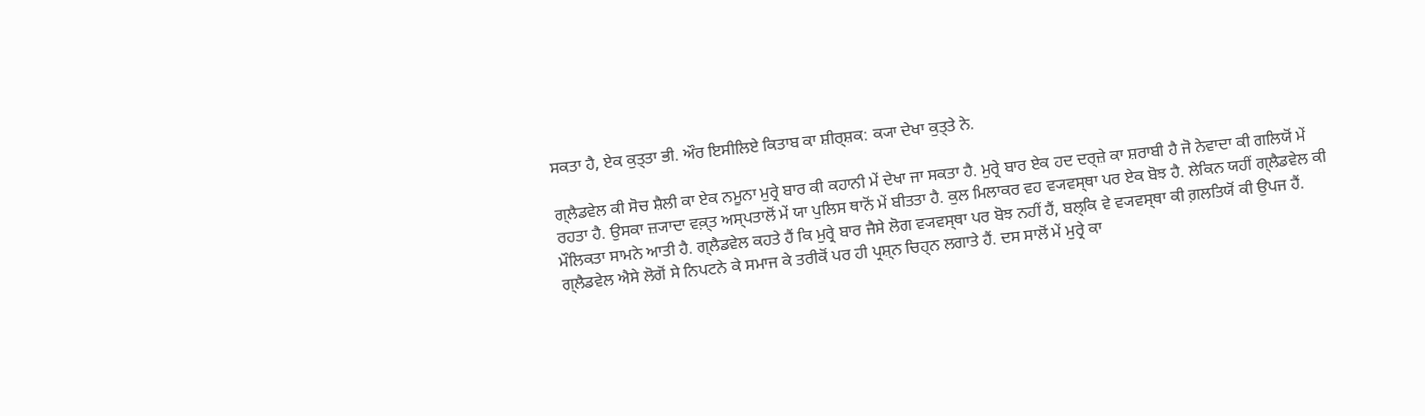ਸਕਤਾ ਹੈ, ਏਕ ਕੁਤ੍ਤਾ ਭੀ. ਔਰ ਇਸੀਲਿਏ ਕਿਤਾਬ ਕਾ ਸ਼ੀਰ੍ਸ਼ਕ: ਕ੍ਯਾ ਦੇਖਾ ਕੁਤ੍ਤੇ ਨੇ.

ਗ੍ਲੈਡਵੇਲ ਕੀ ਸੋਚ ਸ਼ੈਲੀ ਕਾ ਏਕ ਨਮੂਨਾ ਮੁਰ੍ਰੇ ਬਾਰ ਕੀ ਕਹਾਨੀ ਮੇਂ ਦੇਖਾ ਜਾ ਸਕਤਾ ਹੈ. ਮੁਰ੍ਰੇ ਬਾਰ ਏਕ ਹਦ ਦਰ੍ਜ਼ੇ ਕਾ ਸ਼ਰਾਬੀ ਹੈ ਜੋ ਨੇਵਾਦਾ ਕੀ ਗਲਿਯੋਂ ਮੇਂ ਰਹਤਾ ਹੈ. ਉਸਕਾ ਜ਼੍ਯਾਦਾ ਵਕ਼੍ਤ ਅਸ੍ਪਤਾਲੋਂ ਮੇਂ ਯਾ ਪੁਲਿਸ ਥਾਨੋਂ ਮੇਂ ਬੀਤਤਾ ਹੈ. ਕੁਲ ਮਿਲਾਕਰ ਵਹ ਵ੍ਯਵਸ੍ਥਾ ਪਰ ਏਕ ਬੋਝ ਹੈ. ਲੇਕਿਨ ਯਹੀਂ ਗ੍ਲੈਡਵੇਲ ਕੀ ਮੌਲਿਕਤਾ ਸਾਮਨੇ ਆਤੀ ਹੈ. ਗ੍ਲੈਡਵੇਲ ਕਹਤੇ ਹੈਂ ਕਿ ਮੁਰ੍ਰੇ ਬਾਰ ਜੈਸੇ ਲੋਗ ਵ੍ਯਵਸ੍ਥਾ ਪਰ ਬੋਝ ਨਹੀਂ ਹੈਂ, ਬਲ੍ਕਿ ਵੇ ਵ੍ਯਵਸ੍ਥਾ ਕੀ ਗ਼ਲਤਿਯੋਂ ਕੀ ਉਪਜ ਹੈਂ. ਗ੍ਲੈਡਵੇਲ ਐਸੇ ਲੋਗੋਂ ਸੇ ਨਿਪਟਨੇ ਕੇ ਸਮਾਜ ਕੇ ਤਰੀਕੋਂ ਪਰ ਹੀ ਪ੍ਰਸ਼੍ਨ ਚਿਹ੍ਨ ਲਗਾਤੇ ਹੈਂ. ਦਸ ਸਾਲੋਂ ਮੇਂ ਮੁਰ੍ਰੇ ਕਾ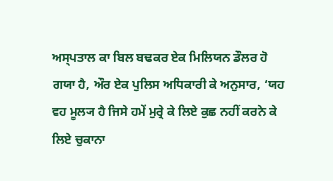ਅਸ੍ਪਤਾਲ ਕਾ ਬਿਲ ਬਢਕਰ ਏਕ ਮਿਲਿਯਨ ਡੌਲਰ ਹੋ ਗਯਾ ਹੈ, ਔਰ ਏਕ ਪੁਲਿਸ ਅਧਿਕਾਰੀ ਕੇ ਅਨੁਸਾਰ, ‘ਯਹ ਵਹ ਮੂਲ੍ਯ ਹੈ ਜਿਸੇ ਹਮੇਂ ਮੁਰ੍ਰੇ ਕੇ ਲਿਏ ਕੁਛ ਨਹੀਂ ਕਰਨੇ ਕੇ ਲਿਏ ਚੁਕਾਨਾ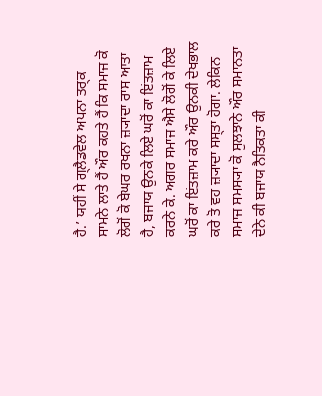ਹੈ.’ ਯਹੀਂ ਸੇ ਗ੍ਲੈਡਵੇਲ ਅਪਨਾ ਤਰ੍ਕ ਸਾਮਨੇ ਲਾਤੇ ਹੈਂ ਔਰ ਕਹਤੇ ਹੈਂ ਕਿ ਸਮਾਜ ਕੋ ਲੋਗੋਂ ਕੋ ਬੇਘਰ ਰਖਨਾ ਜ਼੍ਯਾਦਾ ਰਾਸ ਆਤਾ ਹੈ, ਬਜਾਯ ਉਨਕੇ ਲਿਏ ਘਰੋਂ ਕਾ ਇਂਤਜ਼ਾਮ ਕਰਨੇ ਕੇ. ਅਗਰ ਸਮਾਜ ਐਸੇ ਲੋਗੋਂ ਕੇ ਲਿਏ ਘਰੋਂ ਕਾ ਇਂਤਜ਼ਾਮ ਕਰੇ ਔਰ ਉਨਕੀ ਦੇਖਭਾਲ ਕਰੇ ਤੋ ਵਹ ਜ਼੍ਯਾਦਾ ਸਸ੍ਤਾ ਹੋਗਾ. ਲੇਕਿਨ ਸਮਾਜ ਸਮਸ੍ਯਾ ਕੋ ਸੁਲਝਾਨੇ ਔਰ ਸਮਾਨਤਾ ਦੇਨੇ ਕੀ ਬਜਾਯ ਨੈਤਿਕਤਾ ਕੀ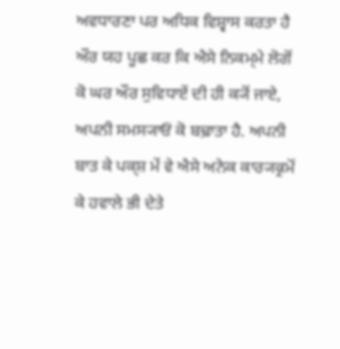ਅਵਧਾਰਣਾ ਪਰ ਅਧਿਕ ਵਿਸ਼੍ਵਾਸ ਕਰਤਾ ਹੈ ਔਰ ਯਹ ਪੂਛ ਕਰ ਕਿ ਐਸੇ ਨਿਕਮ੍ਮੇ ਲੋਗੋਂ ਕੋ ਘਰ ਔਰ ਸੁਵਿਧਾਏਂ ਦੀ ਹੀ ਕ੍ਯੋਂ ਜਾਏ, ਅਪਨੀ ਸਮਸ੍ਯਾਓਂ ਕੋ ਬਢ਼ਾਤਾ ਹੈ. ਅਪਨੀ ਬਾਤ ਕੇ ਪਕ੍ਸ਼ ਮੇਂ ਵੇ ਐਸੇ ਅਨੇਕ ਕਾਰ੍ਯਕ੍ਰਮੋਂ ਕੇ ਹਵਾਲੇ ਭੀ ਦੇਤੇ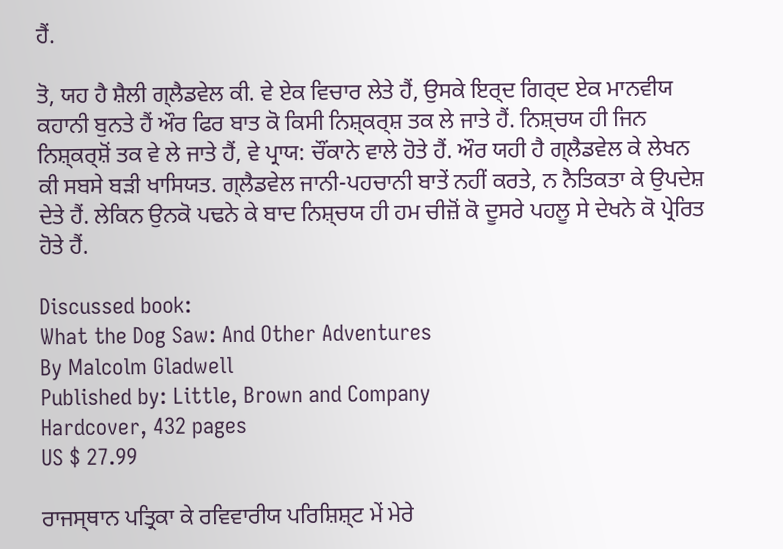ਹੈਂ.

ਤੋ, ਯਹ ਹੈ ਸ਼ੈਲੀ ਗ੍ਲੈਡਵੇਲ ਕੀ. ਵੇ ਏਕ ਵਿਚਾਰ ਲੇਤੇ ਹੈਂ, ਉਸਕੇ ਇਰ੍ਦ ਗਿਰ੍ਦ ਏਕ ਮਾਨਵੀਯ ਕਹਾਨੀ ਬੁਨਤੇ ਹੈਂ ਔਰ ਫਿਰ ਬਾਤ ਕੋ ਕਿਸੀ ਨਿਸ਼੍ਕਰ੍ਸ਼ ਤਕ ਲੇ ਜਾਤੇ ਹੈਂ. ਨਿਸ਼੍ਚਯ ਹੀ ਜਿਨ ਨਿਸ਼੍ਕਰ੍ਸ਼ੋਂ ਤਕ ਵੇ ਲੇ ਜਾਤੇ ਹੈਂ, ਵੇ ਪ੍ਰਾਯ: ਚੌਂਕਾਨੇ ਵਾਲੇ ਹੋਤੇ ਹੈਂ. ਔਰ ਯਹੀ ਹੈ ਗ੍ਲੈਡਵੇਲ ਕੇ ਲੇਖਨ ਕੀ ਸਬਸੇ ਬਡ਼ੀ ਖਾਸਿਯਤ. ਗ੍ਲੈਡਵੇਲ ਜਾਨੀ-ਪਹਚਾਨੀ ਬਾਤੇਂ ਨਹੀਂ ਕਰਤੇ, ਨ ਨੈਤਿਕਤਾ ਕੇ ਉਪਦੇਸ਼ ਦੇਤੇ ਹੈਂ. ਲੇਕਿਨ ਉਨਕੋ ਪਢਨੇ ਕੇ ਬਾਦ ਨਿਸ਼੍ਚਯ ਹੀ ਹਮ ਚੀਜ਼ੋਂ ਕੋ ਦੂਸਰੇ ਪਹਲੂ ਸੇ ਦੇਖਨੇ ਕੋ ਪ੍ਰੇਰਿਤ ਹੋਤੇ ਹੈਂ.

Discussed book:
What the Dog Saw: And Other Adventures
By Malcolm Gladwell
Published by: Little, Brown and Company
Hardcover, 432 pages
US $ 27.99

ਰਾਜਸ੍ਥਾਨ ਪਤ੍ਰਿਕਾ ਕੇ ਰਵਿਵਾਰੀਯ ਪਰਿਸ਼ਿਸ਼੍ਟ ਮੇਂ ਮੇਰੇ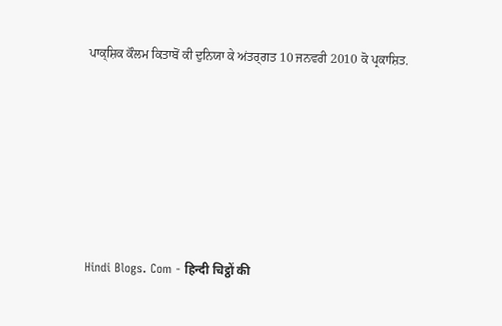ਪਾਕ੍ਸ਼ਿਕ ਕੌਲਮ ਕਿਤਾਬੋਂ ਕੀ ਦੁਨਿਯਾ ਕੇ ਅਂਤਰ੍ਗਤ 10 ਜਨਵਰੀ 2010 ਕੋ ਪ੍ਰਕਾਸ਼ਿਤ.









Hindi Blogs. Com - हिन्दी चिट्ठों की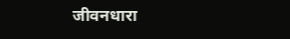जीवनधारा